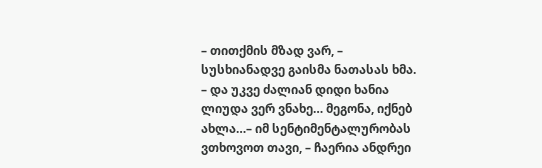– თითქმის მზად ვარ, – სუსხიანადვე გაისმა ნათასას ხმა. – და უკვე ძალიან დიდი ხანია ლიუდა ვერ ვნახე… მეგონა, იქნებ ახლა…– იმ სენტიმენტალურობას ვთხოვოთ თავი, – ჩაერია ანდრეი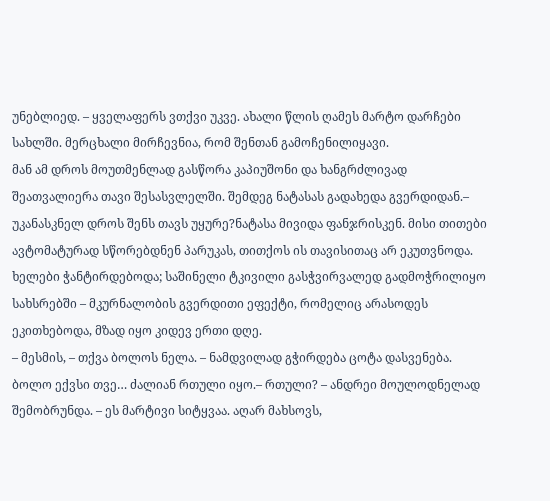უნებლიედ. – ყველაფერს ვთქვი უკვე. ახალი წლის ღამეს მარტო დარჩები სახლში. მერცხალი მირჩევნია, რომ შენთან გამოჩენილიყავი.
მან ამ დროს მოუთმენლად გასწორა კაპიუშონი და ხანგრძლივად შეათვალიერა თავი შესასვლელში. შემდეგ ნატასას გადახედა გვერდიდან.– უკანასკნელ დროს შენს თავს უყურე?ნატასა მივიდა ფანჯრისკენ. მისი თითები ავტომატურად სწორებდნენ პარუკას, თითქოს ის თავისითაც არ ეკუთვნოდა.
ხელები ჭანტირდებოდა; საშინელი ტკივილი გასჭვირვალედ გადმოჭრილიყო სახსრებში – მკურნალობის გვერდითი ეფექტი, რომელიც არასოდეს ეკითხებოდა, მზად იყო კიდევ ერთი დღე.
– მესმის, – თქვა ბოლოს ნელა. – ნამდვილად გჭირდება ცოტა დასვენება. ბოლო ექვსი თვე… ძალიან რთული იყო.– რთული? – ანდრეი მოულოდნელად შემობრუნდა. – ეს მარტივი სიტყვაა. აღარ მახსოვს,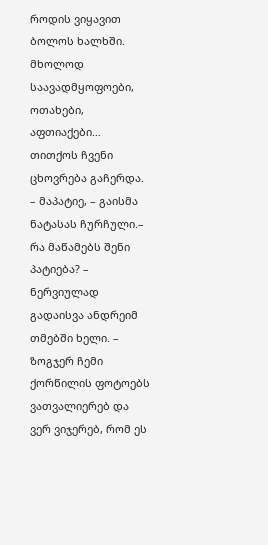როდის ვიყავით ბოლოს ხალხში. მხოლოდ საავადმყოფოები, ოთახები, აფთიაქები… თითქოს ჩვენი ცხოვრება გაჩერდა.
– მაპატიე, – გაისმა ნატასას ჩურჩული.– რა მაწამებს შენი პატიება? – ნერვიულად გადაისვა ანდრეიმ თმებში ხელი. – ზოგჯერ ჩემი ქორწილის ფოტოებს ვათვალიერებ და ვერ ვიჯერებ, რომ ეს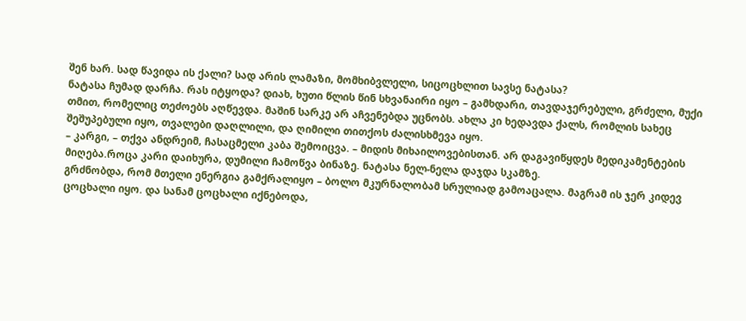შენ ხარ. სად წავიდა ის ქალი? სად არის ლამაზი, მომხიბვლელი, სიცოცხლით სავსე ნატასა?
ნატასა ჩუმად დარჩა. რას იტყოდა? დიახ, ხუთი წლის წინ სხვანაირი იყო – გამხდარი, თავდაჯერებული, გრძელი, მუქი თმით, რომელიც თეძოებს აღწევდა. მაშინ სარკე არ აჩვენებდა უცნობს. ახლა კი ხედავდა ქალს, რომლის სახეც შეშუპებული იყო, თვალები დაღლილი, და ღიმილი თითქოს ძალისხმევა იყო.
– კარგი, – თქვა ანდრეიმ, ჩასაცმელი კაბა შემოიცვა. – მიდის მიხაილოვებისთან. არ დაგავიწყდეს მედიკამენტების მიღება.როცა კარი დაიხურა, დუმილი ჩამოწვა ბინაზე. ნატასა ნელ-ნელა დაჯდა სკამზე.
გრძნობდა, რომ მთელი ენერგია გამქრალიყო – ბოლო მკურნალობამ სრულიად გამოაცალა. მაგრამ ის ჯერ კიდევ ცოცხალი იყო. და სანამ ცოცხალი იქნებოდა,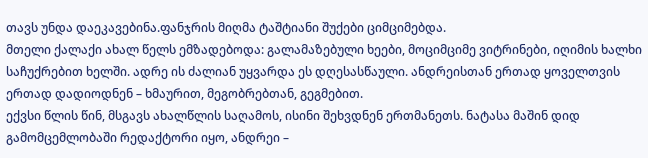თავს უნდა დაეკავებინა.ფანჯრის მიღმა ტაშტიანი შუქები ციმციმებდა.
მთელი ქალაქი ახალ წელს ემზადებოდა: გალამაზებული ხეები, მოციმციმე ვიტრინები, იღიმის ხალხი საჩუქრებით ხელში. ადრე ის ძალიან უყვარდა ეს დღესასწაული. ანდრეისთან ერთად ყოველთვის ერთად დადიოდნენ – ხმაურით, მეგობრებთან, გეგმებით.
ექვსი წლის წინ, მსგავს ახალწლის საღამოს, ისინი შეხვდნენ ერთმანეთს. ნატასა მაშინ დიდ გამომცემლობაში რედაქტორი იყო, ანდრეი –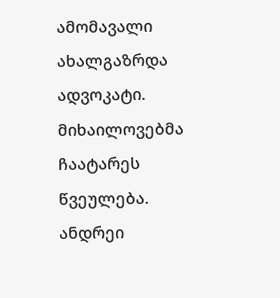ამომავალი ახალგაზრდა ადვოკატი. მიხაილოვებმა ჩაატარეს წვეულება.
ანდრეი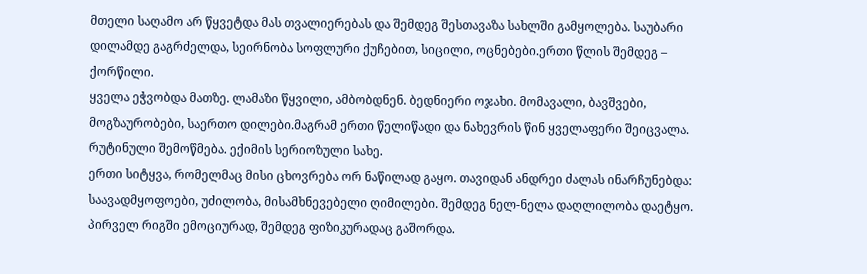მთელი საღამო არ წყვეტდა მას თვალიერებას და შემდეგ შესთავაზა სახლში გამყოლება. საუბარი დილამდე გაგრძელდა, სეირნობა სოფლური ქუჩებით, სიცილი, ოცნებები.ერთი წლის შემდეგ – ქორწილი.
ყველა ეჭვობდა მათზე. ლამაზი წყვილი, ამბობდნენ. ბედნიერი ოჯახი. მომავალი, ბავშვები, მოგზაურობები, საერთო დილები.მაგრამ ერთი წელიწადი და ნახევრის წინ ყველაფერი შეიცვალა. რუტინული შემოწმება. ექიმის სერიოზული სახე.
ერთი სიტყვა, რომელმაც მისი ცხოვრება ორ ნაწილად გაყო. თავიდან ანდრეი ძალას ინარჩუნებდა: საავადმყოფოები, უძილობა, მისამხნევებელი ღიმილები. შემდეგ ნელ-ნელა დაღლილობა დაეტყო. პირველ რიგში ემოციურად, შემდეგ ფიზიკურადაც გაშორდა.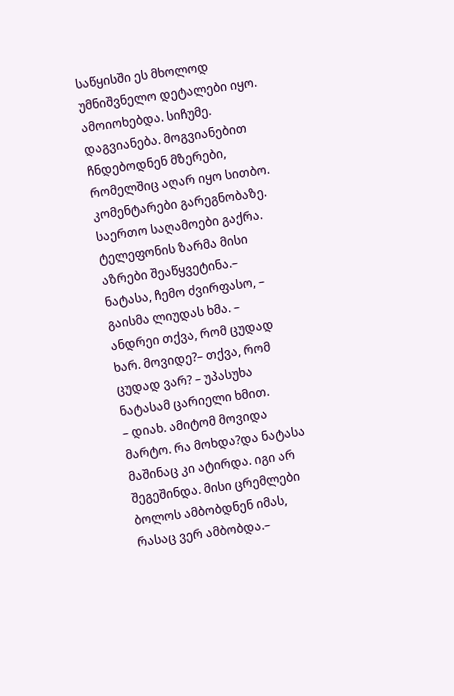საწყისში ეს მხოლოდ უმნიშვნელო დეტალები იყო. ამოიოხებდა. სიჩუმე. დაგვიანება. მოგვიანებით ჩნდებოდნენ მზერები, რომელშიც აღარ იყო სითბო. კომენტარები გარეგნობაზე. საერთო საღამოები გაქრა.
ტელეფონის ზარმა მისი აზრები შეაწყვეტინა.– ნატასა, ჩემო ძვირფასო, – გაისმა ლიუდას ხმა. – ანდრეი თქვა, რომ ცუდად ხარ. მოვიდე?– თქვა, რომ ცუდად ვარ? – უპასუხა ნატასამ ცარიელი ხმით.
– დიახ. ამიტომ მოვიდა მარტო. რა მოხდა?და ნატასა მაშინაც კი ატირდა. იგი არ შეგეშინდა. მისი ცრემლები ბოლოს ამბობდნენ იმას, რასაც ვერ ამბობდა.–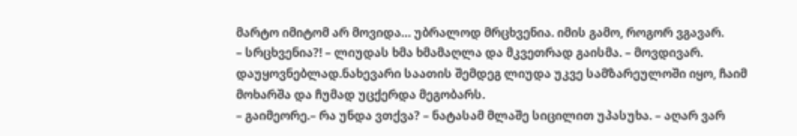მარტო იმიტომ არ მოვიდა… უბრალოდ მრცხვენია. იმის გამო, როგორ ვგავარ.
– სრცხვენია?! – ლიუდას ხმა ხმამაღლა და მკვეთრად გაისმა. – მოვდივარ. დაუყოვნებლად.ნახევარი საათის შემდეგ ლიუდა უკვე სამზარეულოში იყო, ჩაიმ მოხარშა და ჩუმად უცქერდა მეგობარს.
– გაიმეორე.– რა უნდა ვთქვა? – ნატასამ მლაშე სიცილით უპასუხა. – აღარ ვარ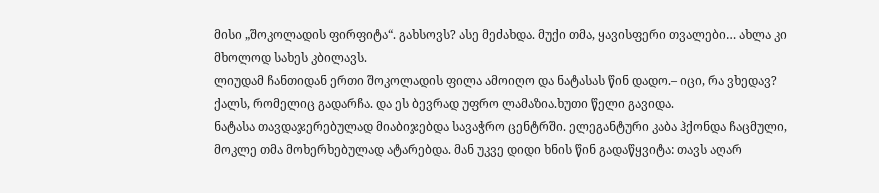მისი „შოკოლადის ფირფიტა“. გახსოვს? ასე მეძახდა. მუქი თმა, ყავისფერი თვალები… ახლა კი მხოლოდ სახეს კბილავს.
ლიუდამ ჩანთიდან ერთი შოკოლადის ფილა ამოიღო და ნატასას წინ დადო.– იცი, რა ვხედავ? ქალს, რომელიც გადარჩა. და ეს ბევრად უფრო ლამაზია.ხუთი წელი გავიდა.
ნატასა თავდაჯერებულად მიაბიჯებდა სავაჭრო ცენტრში. ელეგანტური კაბა ჰქონდა ჩაცმული, მოკლე თმა მოხერხებულად ატარებდა. მან უკვე დიდი ხნის წინ გადაწყვიტა: თავს აღარ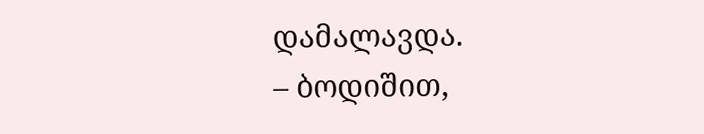დამალავდა.
– ბოდიშით,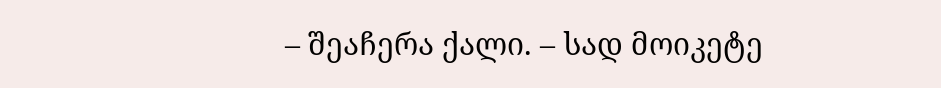– შეაჩერა ქალი. – სად მოიკეტე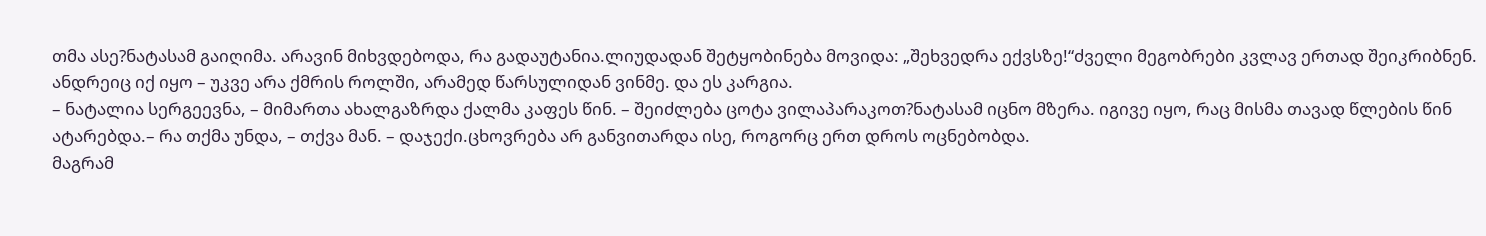თმა ასე?ნატასამ გაიღიმა. არავინ მიხვდებოდა, რა გადაუტანია.ლიუდადან შეტყობინება მოვიდა: „შეხვედრა ექვსზე!“ძველი მეგობრები კვლავ ერთად შეიკრიბნენ. ანდრეიც იქ იყო – უკვე არა ქმრის როლში, არამედ წარსულიდან ვინმე. და ეს კარგია.
– ნატალია სერგეევნა, – მიმართა ახალგაზრდა ქალმა კაფეს წინ. – შეიძლება ცოტა ვილაპარაკოთ?ნატასამ იცნო მზერა. იგივე იყო, რაც მისმა თავად წლების წინ ატარებდა.– რა თქმა უნდა, – თქვა მან. – დაჯექი.ცხოვრება არ განვითარდა ისე, როგორც ერთ დროს ოცნებობდა.
მაგრამ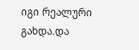იგი რეალური გახდა.და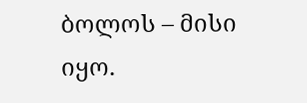ბოლოს – მისი იყო.